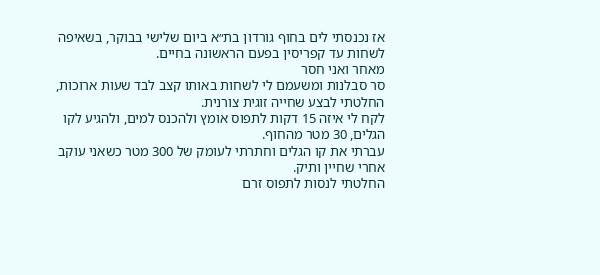אז נכנסתי לים בחוף גורדון בת״א ביום שלישי בבוקר, בשאיפה לשחות עד קפריסין בפעם הראשונה בחיים.
מאחר ואני חסר
סר סבלנות ומשעמם לי לשחות באותו קצב לבד שעות ארוכות, החלטתי לבצע שחייה זוגית צורנית.
לקח לי איזה 15 דקות לתפוס אומץ ולהכנס למים, ולהגיע לקו הגלים, 30 מטר מהחוף.
עברתי את קו הגלים וחתרתי לעומק של 300 מטר כשאני עוקב אחרי שחיין ותיק.
החלטתי לנסות לתפוס זרם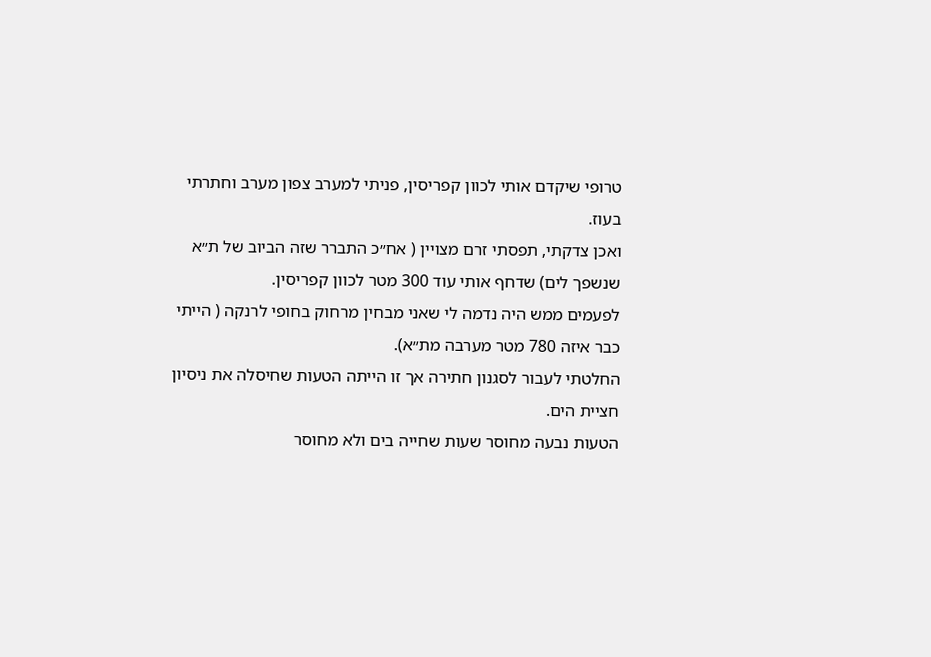טרופי שיקדם אותי לכוון קפריסין, פניתי למערב צפון מערב וחתרתי בעוז.
ואכן צדקתי, תפסתי זרם מצויין ( אח״כ התברר שזה הביוב של ת״א שנשפך לים) שדחף אותי עוד 300 מטר לכוון קפריסין.
לפעמים ממש היה נדמה לי שאני מבחין מרחוק בחופי לרנקה ( הייתי כבר איזה 780 מטר מערבה מת״א).
החלטתי לעבור לסגנון חתירה אך זו הייתה הטעות שחיסלה את ניסיון חציית הים.
הטעות נבעה מחוסר שעות שחייה בים ולא מחוסר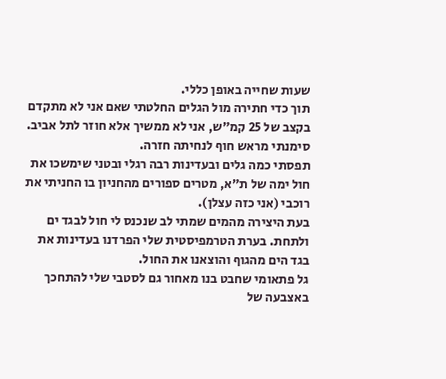שעות שחייה באופן כללי.
תוך כדי חתירה מול הגלים החלטתי שאם אני לא מתקדם בקצב של 25 קמ״ש, אני לא ממשיך אלא חוזר לתל אביב.
סימנתי מראש חוף לנחיתה חזרה.
תפסתי כמה גלים ובעדינות רבה רגלי ובטני שימשכו את חול ימה של ת״א, מטרים ספורים מהחניון בו החניתי את רוכבי (אני כזה עצלן).
בעת היצירה מהמים שמתי לב שנכנס לי חול לבגד ים ולתחת. בערת הטרמפיסטית שלי הפרדנו בעדינות את בגד הים מהגוף והוצאנו את החול.
גל פתאומי שחבט בנו מאחור גם לסטבי שלי להתחכך באצבעה של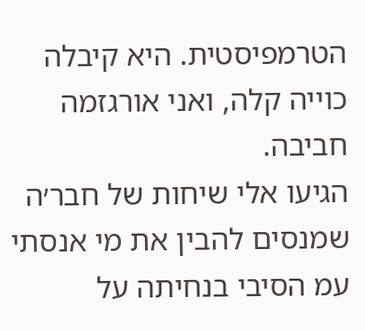הטרמפיסטית. היא קיבלה כוייה קלה, ואני אורגזמה חביבה.
הגיעו אלי שיחות של חבר׳ה שמנסים להבין את מי אנסתי עמ הסיבי בנחיתה על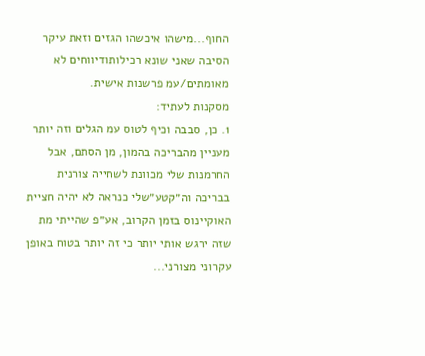החוף...מישהו איכשהו הגזים וזאת עיקר הסיבה שאני שונא רכילותודיווחים לא מאומתים/עמ פרשנות אישית.
מסקנות לעתיד:
1. כן, סבבה וכיף לטוס עמ הגלים וזה יותר מעניין מהבריכה בהמון, מן הסתם, אבל החרמנות שלי מכוונת לשחייה צורנית בבריכה וה״קטע״שלי כנראה לא יהיה חציית האוקיינוס בזמן הקרוב, אע״פ שהייתי מת שזה ירגש אותי יותר כי זה יותר בטוח באופן עקרוני מצורני...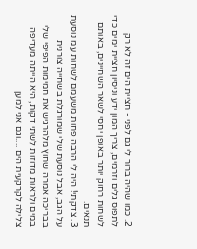2. כמו שהיה ברור לי גם לפני - חציית הים זה לא רק לתפוס גלים וזרמים, צריך המון ידע וניסיון חציית ימים כדי לשחות רחוק יותר באופן יחסי לשאר השחיינים, באותם תנאים.
3. צדקתי! היה לי הרבה פחות משעמם לשחות עמ נוסעת על הגב, אבל נוסעת שלי שמורגלת בשחייה צורנית בבריכה אמרה שחוץ מלהרגיש את חמימות הפיפי שלי במים ולראות מדוזות לשתי דקות, היא הייתה מעדיפה צלילה לקרקעית הים ....וגם אני למען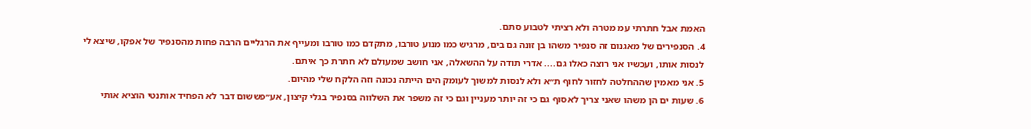האמת אבל חתרתי עמ מטרה ולא רציתי לטבוע סתם.
4. הסנפירים של מאגנום זה סנפיר משהו בן זונה גם בים, מרגיש כמו מנוע טורבו, מתקדם כמו טורבו ומעייף את הרגליים הרבה פחות מהסנפיר של אפקו, שיצא לי לנסות אותו, ועכשיו אני רוצה כאלו גם.... אדרי תודה על ההשאלה, אני חושב שמעולם לא חתרת כך איתם.
5. אני מאמין שההחלטה לחזור לחוף ת״א ולא לנסות למשוך לעומק הים הייתה נכונה וזה הלקח שלי מהיום.
6. שעות ים הן משהו שאני צריך לאסוף גם כי זה יותר מעניין וגם כי זה משפר את השלווה בסנפיר בגלי קיצון, אע״פששום דבר לא הפחיד אותנטי הוציא אותי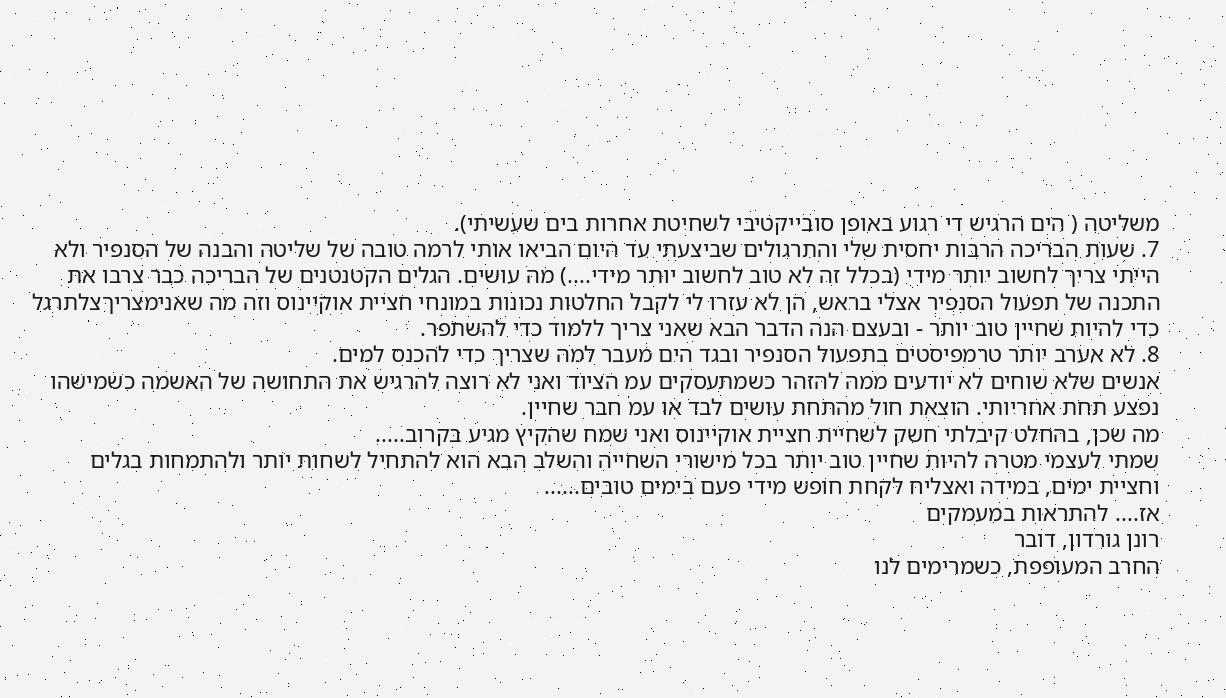משליטה ( הים הרגיש די רגוע באופן סובייקטיבי לשחיטת אחרות בים שעשיתי).
7. שעות הבריכה הרבות יחסית שלי והתרגולים שביצעתי עד היום הביאו אותי לרמה טובה של שליטה והבנה של הסנפיר ולא הייתי צריך לחשוב יותר מידי (בכלל זה לא טוב לחשוב יותר מידי....) מה עושים. הגלים הקטנטנים של הבריכה כבר צרבו את התכנה של תפעול הסנפיר אצלי בראש, הן לא עזרו לי לקבל החלטות נכונות במונחי חציית אוקיינוס וזה מה שאנימצריךצלתרגל כדי להיות שחיין טוב יותר - ובעצם הנה הדבר הבא שאני צריך ללמוד כדי להשתפר.
8. לא אערב יותר טרמפיסטים בתפעול הסנפיר ובגד הים מעבר למה שצריך כדי להכנס למים.
אנשים שלא שוחים לא יודעים ממה להזהר כשמתעסקים עמ הציוד ואני לא רוצה להרגיש את התחושה של האשמה כשמישהו נפצע תחת אחריותי. הוצאת חול מהתחת עושים לבד או עמ חבר שחיין.
מה שכן, בהחלט קיבלתי חשק לשחיית חציית אוקיינוס ואני שמח שהקיץ מגיע בקרוב.....
שמתי לעצמי מטרה להיות שחיין טוב יותר בכל מישורי השחייה והשלב הבא הוא להתחיל לשחות יותר ולהתמחות בגלים וחציית ימים, במידה ואצליח לקחת חופש מידי פעם בימים טובים......
אז.... להתראות במעמקים
רונן גורדון, דובר
החרב המעופפת, כשמרימים לנו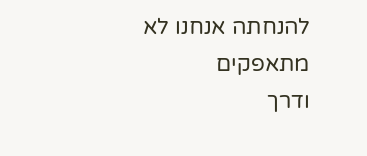להנחתה אנחנו לא מתאפקים
ודרך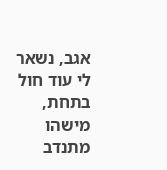אגב, נשאר לי עוד חול בתחת, מישהו מתנדב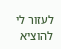לעזור לי להוציא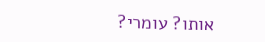אותו? עומרי?